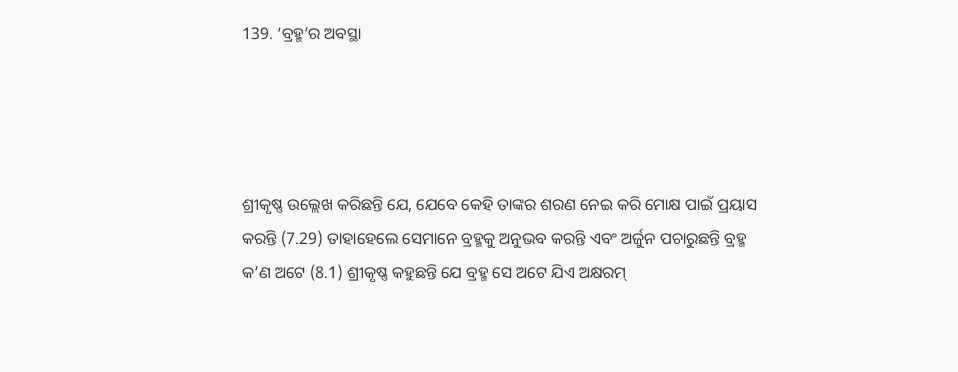139. ‘ବ୍ରହ୍ମ’ର ଅବସ୍ଥା




ଶ୍ରୀକୃଷ୍ଣ ଉଲ୍ଲେଖ କରିଛନ୍ତି ଯେ, ଯେବେ କେହି ତାଙ୍କର ଶରଣ ନେଇ କରି ମୋକ୍ଷ ପାଇଁ ପ୍ରୟାସ କରନ୍ତି (7.29) ତାହାହେଲେ ସେମାନେ ବ୍ରହ୍ମକୁ ଅନୁଭବ କରନ୍ତି ଏବଂ ଅର୍ଜୁନ ପଚାରୁଛନ୍ତି ବ୍ରହ୍ମ କ’ଣ ଅଟେ (8.1) ଶ୍ରୀକୃଷ୍ଣ କହୁଛନ୍ତି ଯେ ବ୍ରହ୍ମ ସେ ଅଟେ ଯିଏ ଅକ୍ଷରମ୍‌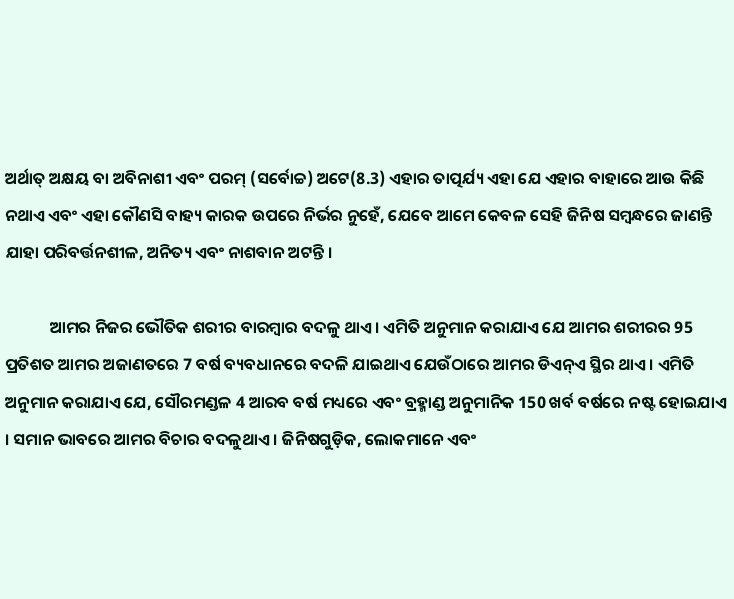ଅର୍ଥାତ୍‌ ଅକ୍ଷୟ ବା ଅବିନାଶୀ ଏବଂ ପରମ୍‌ (ସର୍ବୋଚ୍ଚ) ଅଟେ(8.3) ଏହାର ତାତ୍ପର୍ଯ୍ୟ ଏହା ଯେ ଏହାର ବାହାରେ ଆଉ କିଛି ନଥାଏ ଏବଂ ଏହା କୌଣସି ବାହ୍ୟ କାରକ ଉପରେ ନିର୍ଭର ନୁହେଁ, ଯେବେ ଆମେ କେବଳ ସେହି ଜିନିଷ ସମ୍ବନ୍ଧରେ ଜାଣନ୍ତି ଯାହା ପରିବର୍ତ୍ତନଶୀଳ, ଅନିତ୍ୟ ଏବଂ ନାଶବାନ ଅଟନ୍ତି ।

            ଆମର ନିଜର ଭୌତିକ ଶରୀର ବାରମ୍ବାର ବଦଳୁ ଥାଏ । ଏମିତି ଅନୁମାନ କରାଯାଏ ଯେ ଆମର ଶରୀରର 95 ପ୍ରତିଶତ ଆମର ଅଜାଣତରେ 7 ବର୍ଷ ବ୍ୟବଧାନରେ ବଦଳି ଯାଇଥାଏ ଯେଉଁଠାରେ ଆମର ଡିଏନ୍‌ଏ ସ୍ଥିର ଥାଏ । ଏମିତି ଅନୁମାନ କରାଯାଏ ଯେ, ସୌରମଣ୍ଡଳ 4 ଆରବ ବର୍ଷ ମଧ୍ୟରେ ଏବଂ ବ୍ରହ୍ମାଣ୍ଡ ଅନୁମାନିକ 150 ଖର୍ବ ବର୍ଷରେ ନଷ୍ଟ ହୋଇଯାଏ । ସମାନ ଭାବରେ ଆମର ବିଚାର ବଦଳୁଥାଏ । ଜିନିଷଗୁଡ଼ିକ, ଲୋକମାନେ ଏବଂ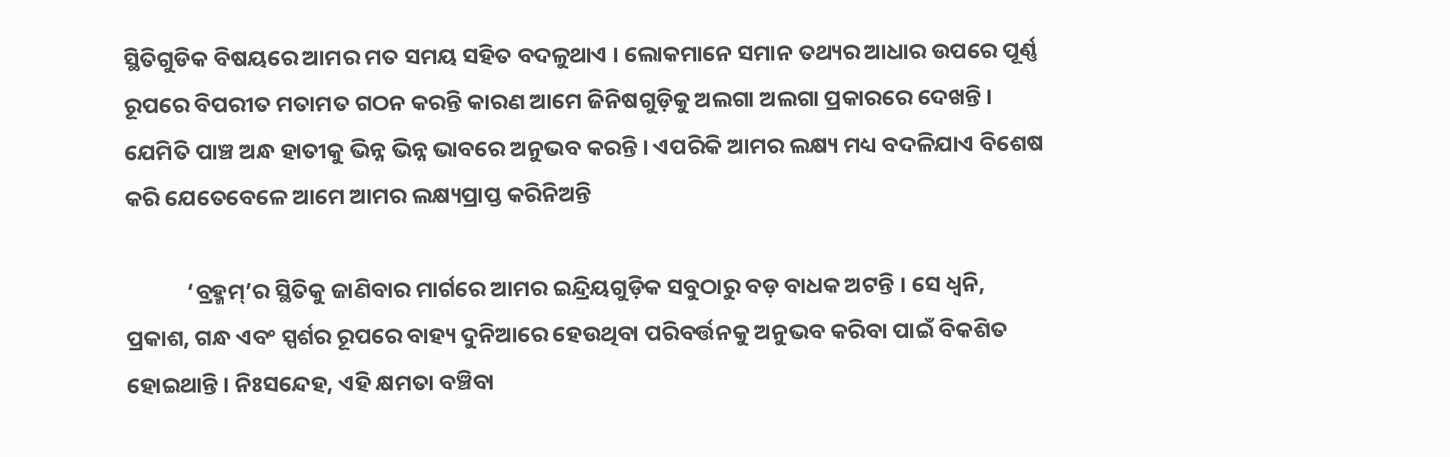ସ୍ଥିତିଗୁଡିକ ବିଷୟରେ ଆମର ମତ ସମୟ ସହିତ ବଦଳୁଥାଏ । ଲୋକମାନେ ସମାନ ତଥ୍ୟର ଆଧାର ଉପରେ ପୂର୍ଣ୍ଣ ରୂପରେ ବିପରୀତ ମତାମତ ଗଠନ କରନ୍ତି କାରଣ ଆମେ ଜିନିଷଗୁଡ଼ିକୁ ଅଲଗା ଅଲଗା ପ୍ରକାରରେ ଦେଖନ୍ତି । ଯେମିତି ପାଞ୍ଚ ଅନ୍ଧ ହାତୀକୁ ଭିନ୍ନ ଭିନ୍ନ ଭାବରେ ଅନୁଭବ କରନ୍ତି । ଏପରିକି ଆମର ଲକ୍ଷ୍ୟ ମଧ୍ୟ ବଦଳିଯାଏ ବିଶେଷ କରି ଯେତେବେଳେ ଆମେ ଆମର ଲକ୍ଷ୍ୟପ୍ରାପ୍ତ କରିନିଅନ୍ତି

            ‘ବ୍ରହ୍ମମ୍‌’ର ସ୍ଥିତିକୁ ଜାଣିବାର ମାର୍ଗରେ ଆମର ଇନ୍ଦ୍ରିୟଗୁଡ଼ିକ ସବୁଠାରୁ ବଡ଼ ବାଧକ ଅଟନ୍ତି । ସେ ଧ୍ୱନି, ପ୍ରକାଶ, ଗନ୍ଧ ଏବଂ ସ୍ପର୍ଶର ରୂପରେ ବାହ୍ୟ ଦୁନିଆରେ ହେଉଥିବା ପରିବର୍ତ୍ତନକୁ ଅନୁଭବ କରିବା ପାଇଁ ବିକଶିତ ହୋଇଥାନ୍ତି । ନିଃସନ୍ଦେହ, ଏହି କ୍ଷମତା ବଞ୍ଚିବା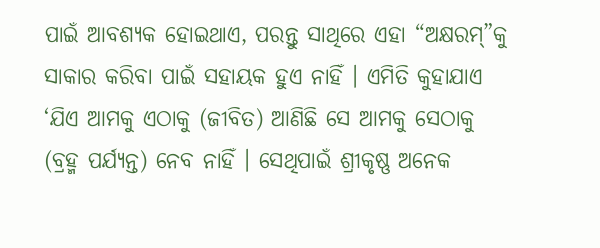ପାଇଁ ଆବଶ୍ୟକ ହୋଇଥାଏ, ପରନ୍ତୁ ସାଥିରେ ଏହା “ଅକ୍ଷରମ୍‌”କୁ ସାକାର କରିବା ପାଇଁ ସହାୟକ ହୁଏ ନାହିଁ । ଏମିତି କୁହାଯାଏ ‘ଯିଏ ଆମକୁ ଏଠାକୁ (ଜୀବିତ) ଆଣିଛି ସେ ଆମକୁ ସେଠାକୁ (ବ୍ରହ୍ମ ପର୍ଯ୍ୟନ୍ତ) ନେବ ନାହିଁ । ସେଥିପାଇଁ ଶ୍ରୀକୃଷ୍ଣ ଅନେକ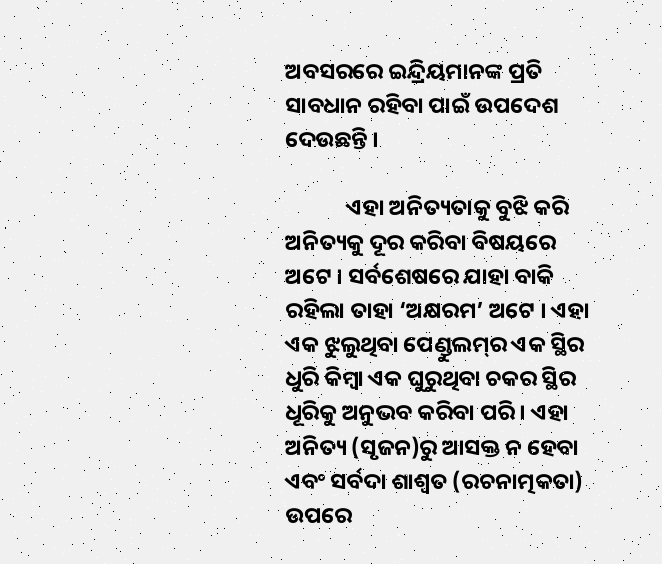ଅବସରରେ ଇନ୍ଦ୍ରିୟମାନଙ୍କ ପ୍ରତି ସାବଧାନ ରହିବା ପାଇଁ ଉପଦେଶ ଦେଉଛନ୍ତି ।

            ଏହା ଅନିତ୍ୟତାକୁ ବୁଝି କରି ଅନିତ୍ୟକୁ ଦୂର କରିବା ବିଷୟରେ ଅଟେ । ସର୍ବଶେଷରେ ଯାହା ବାକି ରହିଲା ତାହା ‘ଅକ୍ଷରମ’ ଅଟେ । ଏହା ଏକ ଝୁଲୁଥିବା ପେଣ୍ଡୁଲମ୍‌ର ଏକ ସ୍ଥିର ଧୁରି କିମ୍ବା ଏକ ଘୁରୁଥିବା ଚକର ସ୍ଥିର ଧୂରିକୁ ଅନୁଭବ କରିବା ପରି । ଏହା ଅନିତ୍ୟ (ସୃଜନ)ରୁ ଆସକ୍ତ ନ ହେବା ଏବଂ ସର୍ବଦା ଶାଶ୍ୱତ (ରଚନାତ୍ମକତା) ଉପରେ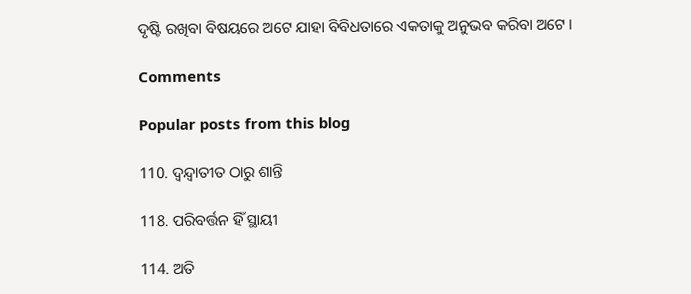ଦୃଷ୍ଟି ରଖିବା ବିଷୟରେ ଅଟେ ଯାହା ବିବିଧତାରେ ଏକତାକୁ ଅନୁଭବ କରିବା ଅଟେ ।

Comments

Popular posts from this blog

110. ଦ୍ୱନ୍ଦ୍ୱାତୀତ ଠାରୁ ଶାନ୍ତି

118. ପରିବର୍ତ୍ତନ ହିଁ ସ୍ଥାୟୀ

114. ଅତି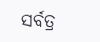ସର୍ବତ୍ର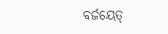ବର୍ଜୟେତ୍‌